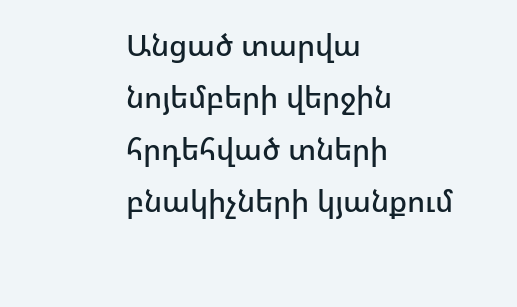Անցած տարվա նոյեմբերի վերջին հրդեհված տների բնակիչների կյանքում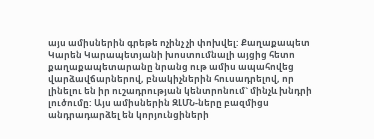այս ամիսներին գրեթե ոչինչ չի փոխվել: Քաղաքապետ Կարեն Կարապետյանի խոստումնալի այցից հետո քաղաքապետարանը նրանց ութ ամիս ապահովեց վարձավճարներով, բնակիչներին հուսադրելով, որ լինելու են իր ուշադրության կենտրոնում` մինչև խնդրի լուծումը: Այս ամիսներին ԶԼՄՆ-ները բազմիցս անդրադարձել են կորյունցիների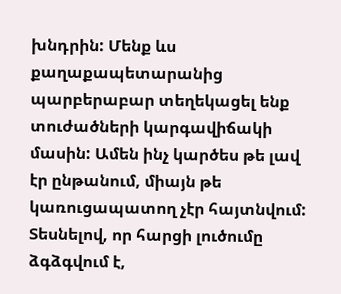խնդրին: Մենք ևս քաղաքապետարանից պարբերաբար տեղեկացել ենք տուժածների կարգավիճակի մասին: Ամեն ինչ կարծես թե լավ էր ընթանում, միայն թե կառուցապատող չէր հայտնվում: Տեսնելով, որ հարցի լուծումը ձգձգվում է,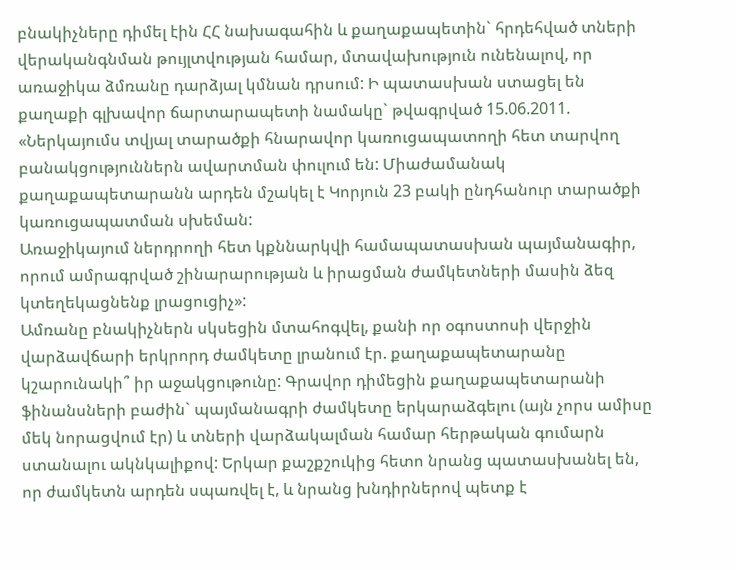բնակիչները դիմել էին ՀՀ նախագահին և քաղաքապետին` հրդեհված տների վերականգնման թույլտվության համար, մտավախություն ունենալով, որ առաջիկա ձմռանը դարձյալ կմնան դրսում: Ի պատասխան ստացել են քաղաքի գլխավոր ճարտարապետի նամակը` թվագրված 15.06.2011. «Ներկայումս տվյալ տարածքի հնարավոր կառուցապատողի հետ տարվող բանակցություններն ավարտման փուլում են: Միաժամանակ քաղաքապետարանն արդեն մշակել է Կորյուն 23 բակի ընդհանուր տարածքի կառուցապատման սխեման:
Առաջիկայում ներդրողի հետ կքննարկվի համապատասխան պայմանագիր, որում ամրագրված շինարարության և իրացման ժամկետների մասին ձեզ կտեղեկացնենք լրացուցիչ»:
Ամռանը բնակիչներն սկսեցին մտահոգվել, քանի որ օգոստոսի վերջին վարձավճարի երկրորդ ժամկետը լրանում էր. քաղաքապետարանը կշարունակի՞ իր աջակցութունը: Գրավոր դիմեցին քաղաքապետարանի ֆինանսների բաժին` պայմանագրի ժամկետը երկարաձգելու (այն չորս ամիսը մեկ նորացվում էր) և տների վարձակալման համար հերթական գումարն ստանալու ակնկալիքով: Երկար քաշքշուկից հետո նրանց պատասխանել են, որ ժամկետն արդեն սպառվել է, և նրանց խնդիրներով պետք է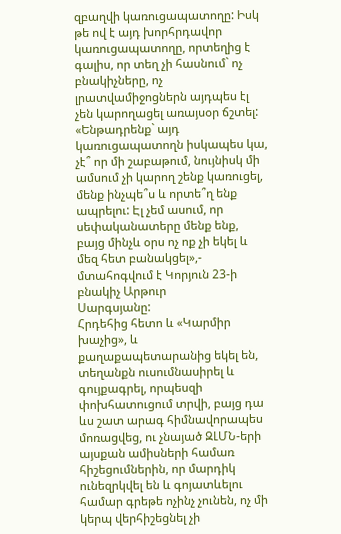զբաղվի կառուցապատողը: Իսկ թե ով է այդ խորհրդավոր կառուցապատողը, որտեղից է գալիս, որ տեղ չի հասնում` ոչ բնակիչները, ոչ լրատվամիջոցներն այդպես էլ չեն կարողացել առայսօր ճշտել:
«Ենթադրենք` այդ կառուցապատողն իսկապես կա, չէ՞ որ մի շաբաթում, նույնիսկ մի ամսում չի կարող շենք կառուցել, մենք ինչպե՞ս և որտե՞ղ ենք ապրելու: Էլ չեմ ասում, որ սեփականատերը մենք ենք, բայց մինչև օրս ոչ ոք չի եկել և մեզ հետ բանակցել»,- մտահոգվում է Կորյուն 23-ի բնակիչ Արթուր
Սարգսյանը:
Հրդեհից հետո և «Կարմիր խաչից», և քաղաքապետարանից եկել են, տեղանքն ուսումնասիրել և գույքագրել, որպեսզի փոխհատուցում տրվի, բայց դա ևս շատ արագ հիմնավորապես մոռացվեց, ու չնայած ԶԼՄՆ-երի այսքան ամիսների համառ հիշեցումներին, որ մարդիկ ունեզրկվել են և գոյատևելու համար գրեթե ոչինչ չունեն, ոչ մի կերպ վերհիշեցնել չի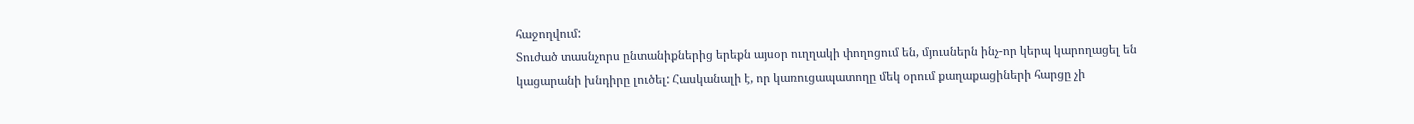հաջողվում:
Տուժած տասնչորս ընտանիքներից երեքն այսօր ուղղակի փողոցում են, մյուսներն ինչ-որ կերպ կարողացել են կացարանի խնդիրը լուծել: Հասկանալի է, որ կառուցապատողը մեկ օրում քաղաքացիների հարցը չի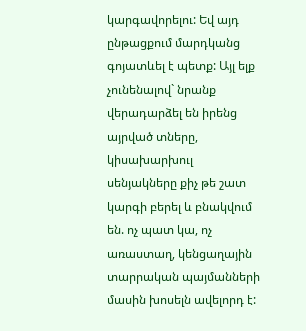կարգավորելու: Եվ այդ ընթացքում մարդկանց գոյատևել է պետք: Այլ ելք չունենալով` նրանք վերադարձել են իրենց այրված տները, կիսախարխուլ սենյակները քիչ թե շատ կարգի բերել և բնակվում են. ոչ պատ կա, ոչ առաստաղ, կենցաղային տարրական պայմանների մասին խոսելն ավելորդ է: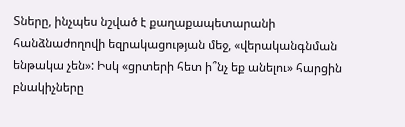Տները, ինչպես նշված է քաղաքապետարանի հանձնաժողովի եզրակացության մեջ, «վերականգնման ենթակա չեն»: Իսկ «ցրտերի հետ ի՞նչ եք անելու» հարցին բնակիչները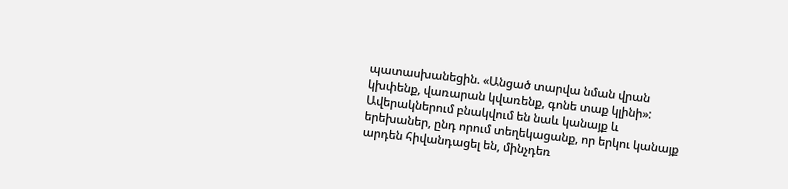պատասխանեցին. «Անցած տարվա նման վրան կխփենք, վառարան կվառենք, գոնե տաք կլինի»:
Ավերակներում բնակվում են նաև կանայք և երեխաներ, ընդ որում տեղեկացանք, որ երկու կանայք արդեն հիվանդացել են, մինչդեռ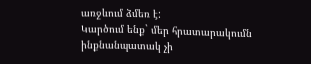առջևում ձմեռ է:
Կարծում ենք` մեր հրատարակումն ինքնանպատակ չի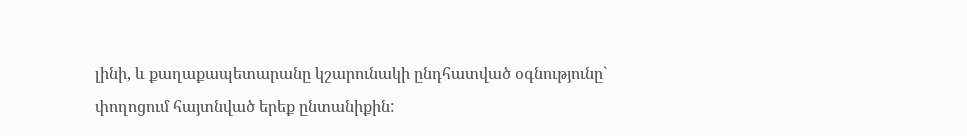լինի, և քաղաքապետարանը կշարունակի ընդհատված օգնությունը` փողոցում հայտնված երեք ընտանիքին: